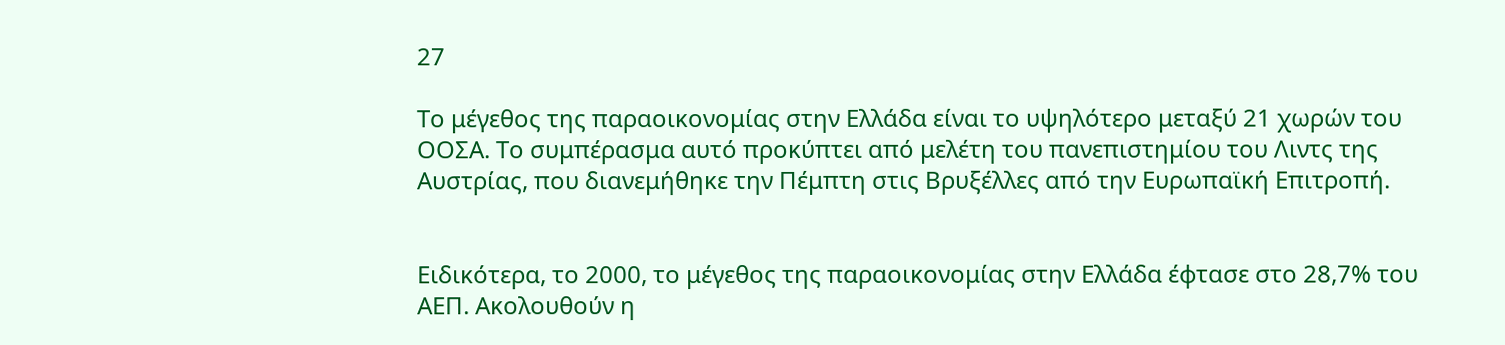27

Το μέγεθος της παραοικονομίας στην Ελλάδα είναι το υψηλότερο μεταξύ 21 χωρών του ΟΟΣΑ. Το συμπέρασμα αυτό προκύπτει από μελέτη του πανεπιστημίου του Λιντς της Αυστρίας, που διανεμήθηκε την Πέμπτη στις Βρυξέλλες από την Ευρωπαϊκή Επιτροπή.


Ειδικότερα, το 2000, το μέγεθος της παραοικονομίας στην Ελλάδα έφτασε στο 28,7% του ΑΕΠ. Ακολουθούν η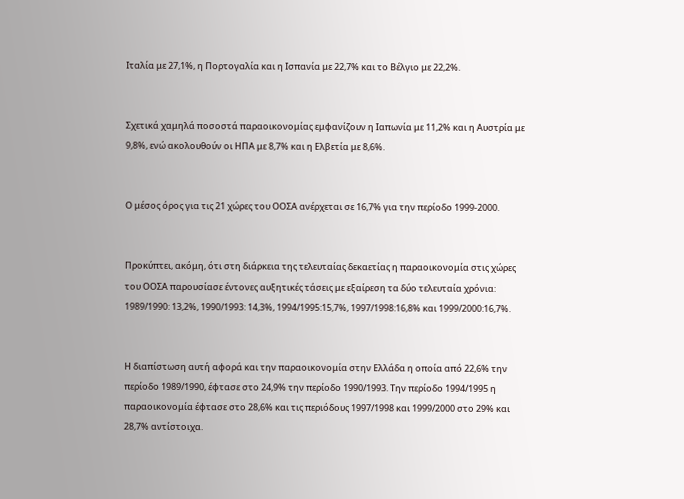Ιταλία με 27,1%, η Πορτογαλία και η Ισπανία με 22,7% και το Βέλγιο με 22,2%.


Σχετικά χαμηλά ποσοστά παραοικονομίας εμφανίζουν η Ιαπωνία με 11,2% και η Αυστρία με 9,8%, ενώ ακολουθούν οι ΗΠΑ με 8,7% και η Ελβετία με 8,6%.


Ο μέσος όρος για τις 21 χώρες του ΟΟΣΑ ανέρχεται σε 16,7% για την περίοδο 1999-2000.


Προκύπτει, ακόμη, ότι στη διάρκεια της τελευταίας δεκαετίας η παραοικονομία στις χώρες του ΟΟΣΑ παρουσίασε έντονες αυξητικές τάσεις με εξαίρεση τα δύο τελευταία χρόνια: 1989/1990: 13,2%, 1990/1993: 14,3%, 1994/1995:15,7%, 1997/1998:16,8% και 1999/2000:16,7%.


Η διαπίστωση αυτή αφορά και την παραοικονομία στην Ελλάδα η οποία από 22,6% την περίοδο 1989/1990, έφτασε στο 24,9% την περίοδο 1990/1993. Την περίοδο 1994/1995 η παραοικονομία έφτασε στο 28,6% και τις περιόδους 1997/1998 και 1999/2000 στο 29% και 28,7% αντίστοιχα.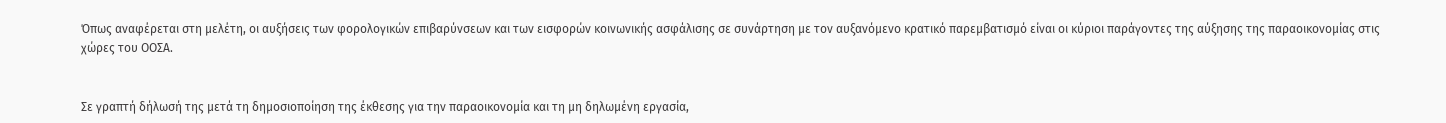Όπως αναφέρεται στη μελέτη, οι αυξήσεις των φορολογικών επιβαρύνσεων και των εισφορών κοινωνικής ασφάλισης σε συνάρτηση με τον αυξανόμενο κρατικό παρεμβατισμό είναι οι κύριοι παράγοντες της αύξησης της παραοικονομίας στις χώρες του ΟΟΣΑ.


Σε γραπτή δήλωσή της μετά τη δημοσιοποίηση της έκθεσης για την παραοικονομία και τη μη δηλωμένη εργασία,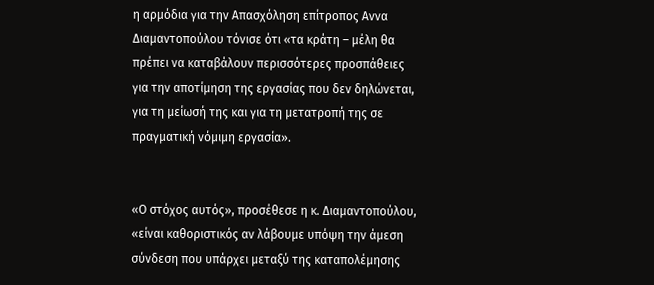η αρμόδια για την Απασχόληση επίτροπος Αννα Διαμαντοπούλου τόνισε ότι «τα κράτη – μέλη θα πρέπει να καταβάλουν περισσότερες προσπάθειες για την αποτίμηση της εργασίας που δεν δηλώνεται, για τη μείωσή της και για τη μετατροπή της σε πραγματική νόμιμη εργασία».


«Ο στόχος αυτός», προσέθεσε η κ. Διαμαντοπούλου, «είναι καθοριστικός αν λάβουμε υπόψη την άμεση σύνδεση που υπάρχει μεταξύ της καταπολέμησης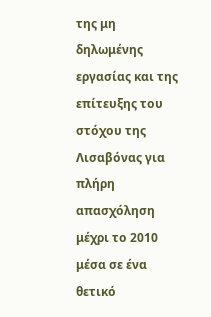της μη δηλωμένης εργασίας και της επίτευξης του στόχου της Λισαβόνας για πλήρη απασχόληση μέχρι το 2010 μέσα σε ένα θετικό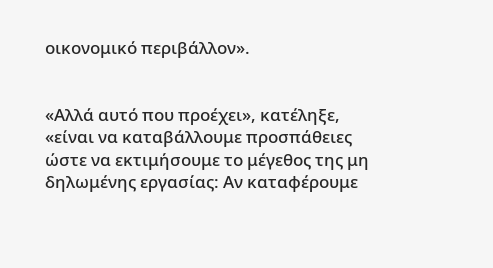οικονομικό περιβάλλον».


«Αλλά αυτό που προέχει», κατέληξε, «είναι να καταβάλλουμε προσπάθειες ώστε να εκτιμήσουμε το μέγεθος της μη δηλωμένης εργασίας: Aν καταφέρουμε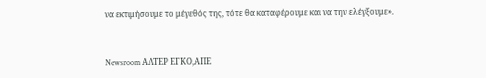να εκτιμήσουμε το μέγεθός της, τότε θα καταφέρουμε και να την ελέγξουμε».


Newsroom ΑΛΤΕΡ ΕΓΚΟ,ΑΠΕ